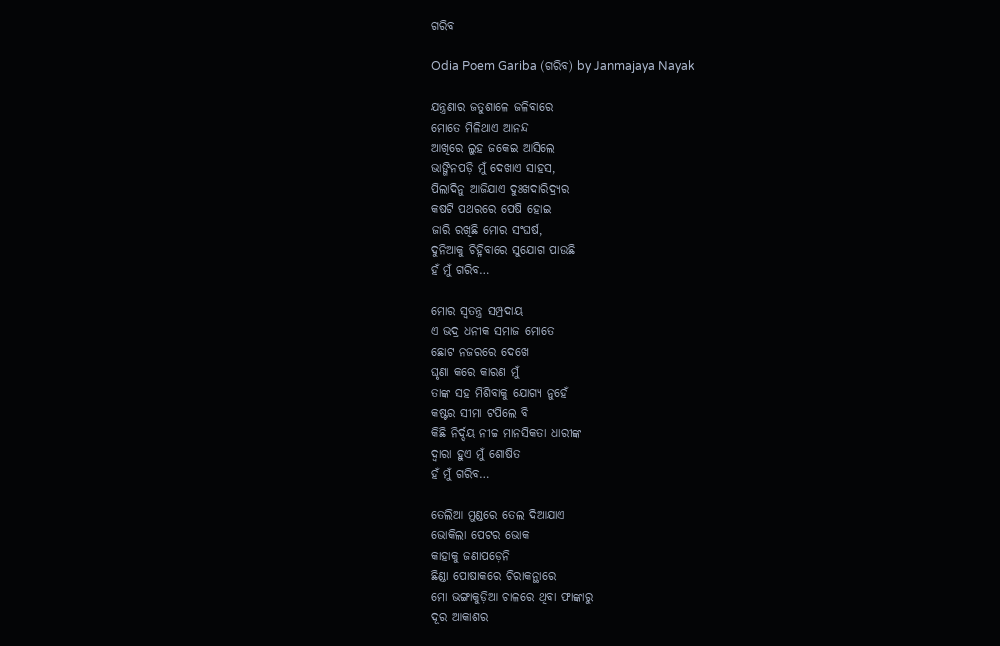ଗରିବ

Odia Poem Gariba (ଗରିବ) by Janmajaya Nayak

ଯନ୍ତ୍ରଣାର ଜତୁଶାଳେ ଜଳିବାରେ
ମୋତେ ମିଳିଥାଏ ଆନନ୍ଦ
ଆଖିରେ ଲୁହ ଜକେଇ ଆସିଲେ
ଭାଙ୍ଗିନପଡ଼ି ମୁଁ ଦେଖାଏ ସାହସ,
ପିଲାଦିନୁ ଆଜିଯାଏ ଦୁଃଖଦାରିଦ୍ର୍ୟର
କଷଟି ପଥରରେ ପେଷି ହୋଇ
ଜାରି ରଖିଛି ମୋର ସଂଘର୍ଷ,
ଦୁନିଆକୁ ଚିହ୍ନିବାରେ ସୁଯୋଗ ପାଉଛି
ହଁ ମୁଁ ଗରିବ…

ମୋର ସ୍ୱତନ୍ତ୍ର ସମ୍ପ୍ରଦାୟ
ଏ ଭଦ୍ର ଧନୀକ ସମାଜ ମୋତେ
ଛୋଟ ନଜରରେ ଦେଖେ
ଘୃଣା କରେ କାରଣ ମୁଁ
ତାଙ୍କ ସହ ମିଶିବାକୁ ଯୋଗ୍ୟ ନୁହେଁ
କଷ୍ଟର ସୀମା ଟପିଲେ ବି
କିଛି ନିର୍ଦ୍ଦୟ ନୀଚ୍ଚ ମାନସିକତା ଧାରୀଙ୍କ
ଦ୍ୱାରା ହୁଏ ମୁଁ ଶୋଷିତ
ହଁ ମୁଁ ଗରିବ…

ତେଲିଆ ମୁଣ୍ଡରେ ତେଲ ଦିଆଯାଏ
ଭୋକିଲା ପେଟର ଭୋକ
କାହାକୁ ଜଣାପଡ଼େନି
ଛିଣ୍ଡା ପୋଷାକରେ ଚିରାକନ୍ଥାରେ
ମୋ ଭଙ୍ଗାକୁଡ଼ିଆ ଚାଳରେ ଥିବା ଫାଙ୍କାରୁ
ଦୂର ଆକାଶର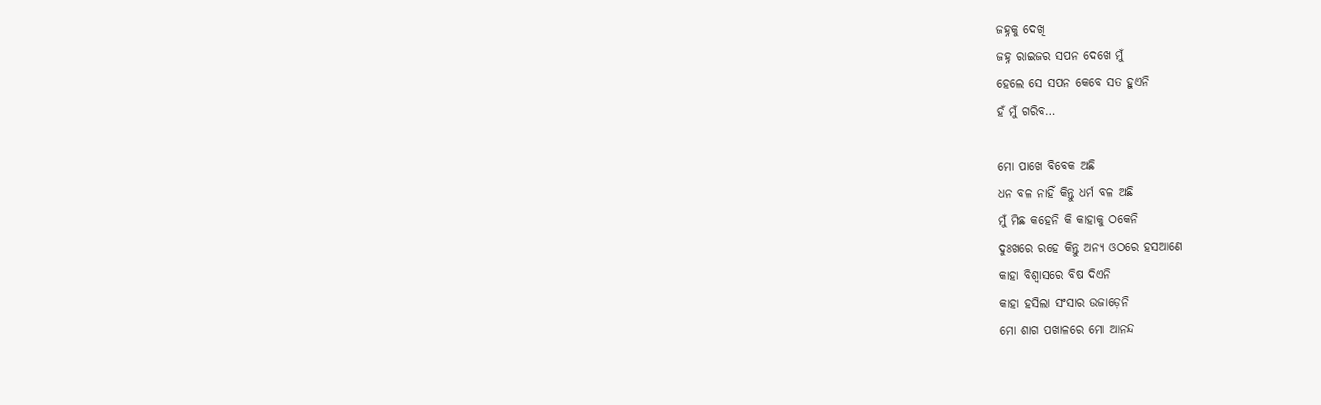ଜହ୍ନକୁ ଦେଖି
ଜହ୍ନ ରାଇଜର ସପନ ଦେଖେ ମୁଁ
ହେଲେ ସେ ସପନ କେବେ ସତ ହୁଏନି
ହଁ ମୁଁ ଗରିବ…

ମୋ ପାଖେ ବିବେକ ଅଛି
ଧନ ବଳ ନାହିଁ କିନ୍ତୁ ଧର୍ମ ବଳ ଅଛି
ମୁଁ ମିଛ କହେନି କି କାହାକୁ ଠକେନି
ଦୁଃଖରେ ରହେ କିନ୍ତୁ ଅନ୍ୟ ଓଠରେ ହସଆଣେ
କାହା ବିଶ୍ୱାସରେ ବିଷ ଦିଏନି
କାହା ହସିଲା ସଂସାର ଉଜାଡ଼େନି
ମୋ ଶାଗ ପଖାଳରେ ମୋ ଆନନ୍ଦ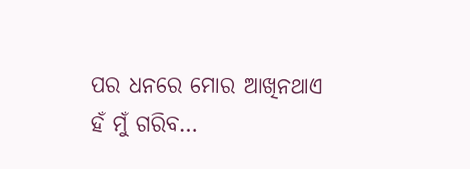ପର ଧନରେ ମୋର ଆଖିନଥାଏ
ହଁ ମୁଁ ଗରିବ…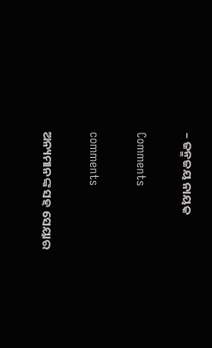– ଜନ୍ମଜୟ ନାୟକ

Comments

comments

ଅନ୍ୟମାନଙ୍କ ସହ ସେୟାର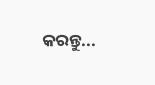କରନ୍ତୁ...